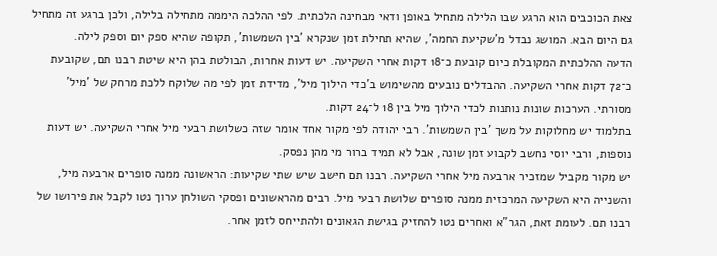צאת הכוכבים הוא הרגע שבו הלילה מתחיל באופן ודאי מבחינה הלכתית. לפי ההלכה היממה מתחילה בלילה, ולכן ברגע זה מתחיל גם היום הבא. המושג נבדל מ'שקיעת החמה', שהיא תחילת זמן שנקרא 'בין השמשות', תקופה שהיא ספק יום וספק לילה.
הדעה ההלכתית המקובלת כיום קובעת כ־18 דקות אחרי השקיעה. יש דעות אחרות, הבולטת בהן היא שיטת רבנו תם, שקובעת כ־72 דקות אחרי השקיעה. ההבדלים נובעים מהשימוש ב'כדי הילוך מיל', מדידת זמן לפי מה שלוקח ללכת מרחק של 'מיל' מסורתי. הערכות שונות נותנות לכדי הילוך מיל בין 18 ל־24 דקות.
בתלמוד יש מחלוקות על משך 'בין השמשות'. רבי יהודה לפי מקור אחד אומר שזה כשלושת רבעי מיל אחרי השקיעה. יש דעות נוספות, ורבי יוסי נחשב לקבוע זמן שונה, אבל לא תמיד ברור מי מהן נפסק.
יש מקור מקביל שמזכיר ארבעה מיל אחרי השקיעה. רבנו תם חיּשב שיש שתי שקיעות: הראשונה ממנה סופרים ארבעה מיל, והשנייה היא השקיעה המרכזית ממנה סופרים שלושת רבעי מיל. רבים מהראשונים ופסקי השולחן ערוך נטו לקבל את פירושו של רבנו תם. לעומת זאת, הגר"א ואחרים נטו להחזיק בגישת הגאונים ולהתייחס לזמן אחר.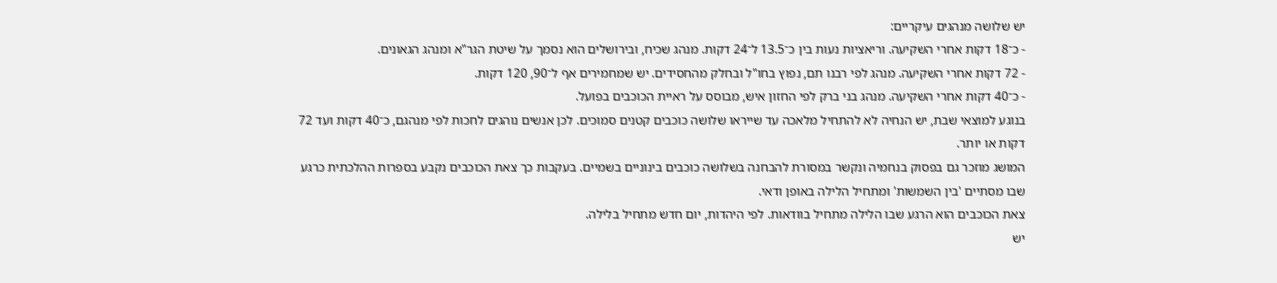יש שלושה מנהגים עיקריים:
- כ־18 דקות אחרי השקיעה. וריאציות נעות בין כ־13.5 ל־24 דקות. מנהג שכיח, ובירושלים הוא נסמך על שיטת הגר"א ומנהג הגאונים.
- 72 דקות אחרי השקיעה. מנהג לפי רבנו תם, נפוץ בחו"ל ובחלק מהחסידים. יש שמחמירים אף ל־90, 120 דקות.
- כ־40 דקות אחרי השקיעה. מנהג בני ברק לפי החזון איש, מבוסס על ראיית הכוכבים בפועל.
בנוגע למוצאי שבת, יש הנחיה לא להתחיל מלאכה עד שייראו שלושה כוכבים קטנים סמוכים. לכן אנשים נוהגים לחכות לפי מנהגם, כ־40 דקות ועד 72 דקות או יותר.
המושג מוזכר גם בפסוק בנחמיה ונקשר במסורת להבחנה בשלושה כוכבים בינוניים בשמיים. בעקבות כך צאת הכוכבים נקבע בספרות ההלכתית כרגע שבו מסתיים 'בין השמשות' ומתחיל הלילה באופן ודאי.
צאת הכוכבים הוא הרגע שבו הלילה מתחיל בוודאות. לפי היהדות, יום חדש מתחיל בלילה.
יש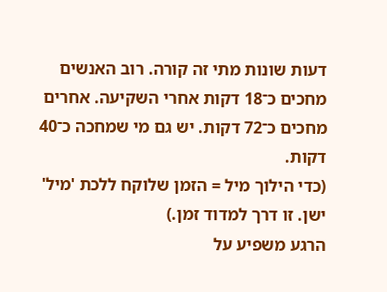דעות שונות מתי זה קורה. רוב האנשים מחכים כ־18 דקות אחרי השקיעה. אחרים מחכים כ־72 דקות. יש גם מי שמחכה כ־40 דקות.
(כדי הילוך מיל = הזמן שלוקח ללכת 'מיל' ישן. זו דרך למדוד זמן.)
הרגע משפיע על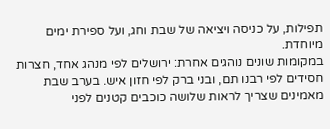תפילות, על כניסה ויציאה של שבת וחג, ועל ספירת ימים מיוחדת.
במקומות שונים נוהגים אחרת: ירושלים לפי מנהג אחד, חצרות חסידים לפי רבנו תם, ובני ברק לפי חזון איש. בערב שבת מאמינים שצריך לראות שלושה כוכבים קטנים לפני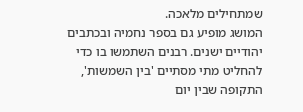שמתחילים מלאכה.
המושג מופיע גם בספר נחמיה ובכתבים יהודיים ישנים. רבנים השתמשו בו כדי להחליט מתי מסתיים 'בין השמשות', התקופה שבין יום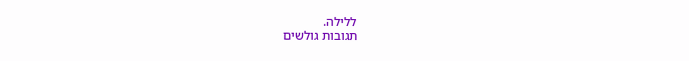ללילה.
תגובות גולשים